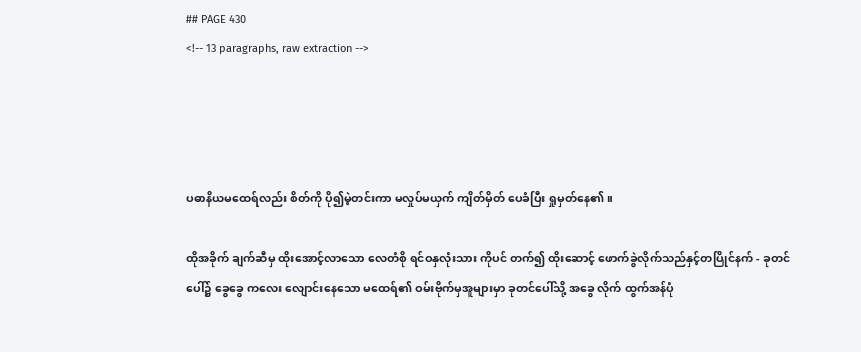## PAGE 430
<!-- 13 paragraphs, raw extraction -->




ပဓာနိယမထေရ်လည်း စိတ်ကို ပို၍မဲ့တင်းကာ မလှုပ်မယှက် ကျိတ်မှိတ် ပေခံပြီး ရှုမှတ်နေ၏။

ထိုအခိုက် ချက်ဆီမှ ထိုးအောင့်လာသော လေတံစို ရင်ဝနှလုံးသား ကိုပင် တက်၍ ထိုးဆောင့် ဖောက်ခွဲလိုက်သည်နှင့်တပြိုင်နက် - ခုတင်ပေါ်၌ ခွေခွေ ကလေး လျောင်းနေသော မထေရ်၏ ဝမ်းဗိုက်မှအူများမှာ ခုတင်ပေါ်သို့ အခွေ လိုက် ထွက်အန်ပုံ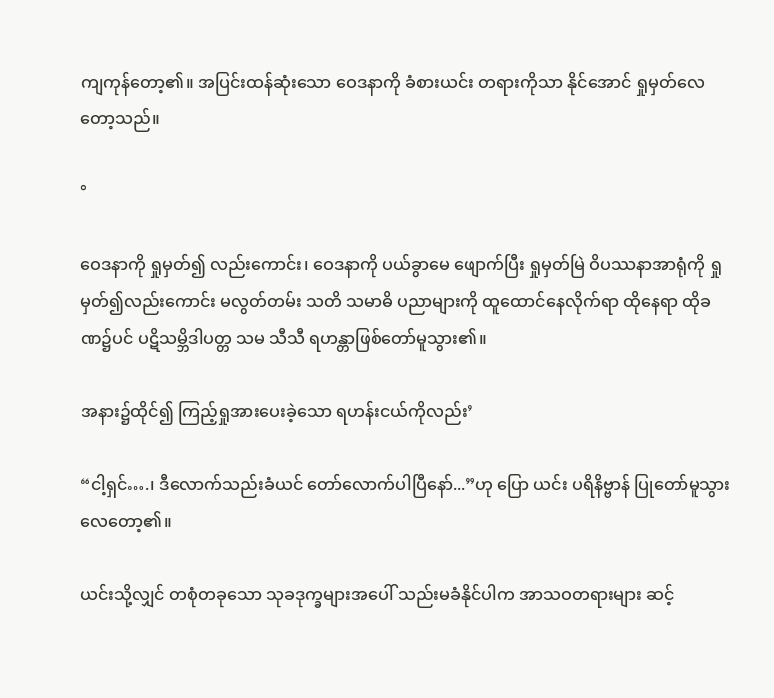ကျကုန်တော့၏။ အပြင်းထန်ဆုံးသော ဝေဒနာကို ခံစားယင်း တရားကိုသာ နိုင်အောင် ရှုမှတ်လေတော့သည်။

°

ဝေဒနာကို ရှုမှတ်၍ လည်းကောင်း၊ ဝေဒနာကို ပယ်ခွာမေ ဖျောက်ပြီး ရှုမှတ်မြဲ ဝိပဿနာအာရုံကို ရှုမှတ်၍လည်းကောင်း မလွတ်တမ်း သတိ သမာဓိ ပညာများကို ထူထောင်နေလိုက်ရာ ထိုနေရာ ထိုခဏ၌ပင် ပဋိသမ္ဘိဒါပတ္တ သမ သီသီ ရဟန္တာဖြစ်တော်မူသွား၏။

အနား၌ထိုင်၍ ကြည့်ရှုအားပေးခဲ့သော ရဟန်းငယ်ကိုလည်း’

“ငါ့ရှင်….၊ ဒီလောက်သည်းခံယင် တော်လောက်ပါပြီနော်...”ဟု ပြော ယင်း ပရိနိဗ္ဗာန် ပြုတော်မူသွားလေတော့၏။

ယင်းသို့လျှင် တစုံတခုသော သုခဒုက္ခများအပေါ် သည်းမခံနိုင်ပါက အာသဝတရားများ ဆင့်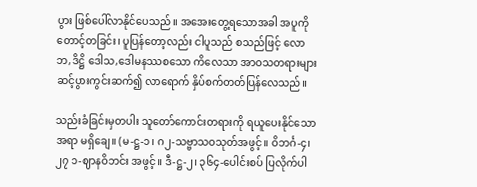ပွား ဖြစ်ပေါ်လာနိုင်ပေသည်။ အအေးတွေ့ရသောအခါ အပူကို တောင့်တခြင်း၊ ပူပြန်တော့လည်း ငါပူသည် စသည်ဖြင့် လောဘ,ဒိဋ္ဌိ ဒေါသ,ဒေါမနဿစသော ကိလေသာ အာဝသတရားများ ဆင့်ပွားကွင်းဆက်၍ လာရောက် နှိပ်စက်တတ်ပြန်လေသည်။

သည်းခံခြင်းမှတပါး သူတော်ကောင်းတရားကို ရယူပေးနိုင်သော အရာ မရှိချေ။ (မ-ဋ္ဌ-၁၊ ဂ၂-သဗ္ဗာသဝသုတ်အဖွင့်။ ဝိဘင်္ဂ-၄၊ ၂၇ ၁-ဈာနဝိဘင်း အဖွင့်။ ဒီ-ဋ္ဌ-၂၊ ၃၆၄-ပေါင်းစပ် ပြလိုက်ပါ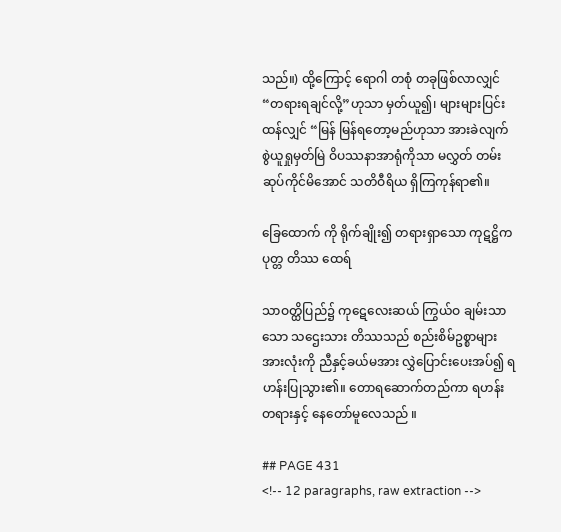သည်။) ထို့ကြောင့် ရောဂါ တစုံ တခုဖြစ်လာလျှင် “တရားရချင်လို့”ဟုသာ မှတ်ယူ၍၊ များများပြင်းထန်လျှင် “မြန် မြန်ရတော့မည်ဟုသာ အားခဲလျက် စွဲယူရှုမှတ်မြဲ ဝိပဿနာအာရုံကိုသာ မလွှတ် တမ်း ဆုပ်ကိုင်မိအောင် သတိဝီရိယ ရှိကြကုန်ရာ၏။

ခြေထောက် ကို ရိုက်ချိုး၍ တရားရှာသော ကုဋဋ္ဌိက ပုတ္တ တိဿ ထေရ်

သာဝတ္ထိပြည်၌ ကုဋေလေးဆယ် ကြွယ်ဝ ချမ်းသာသော သဌေးသား တိဿသည် စည်းစိမ်ဥစ္စာများအားလုံးကို ညီနှင့်ခယ်မအား လွှဲပြောင်းပေးအပ်၍ ရဟန်းပြုသွား၏။ တောရဆောက်တည်ကာ ရဟန်းတရားနှင့် နေတော်မူလေသည် ။

## PAGE 431
<!-- 12 paragraphs, raw extraction -->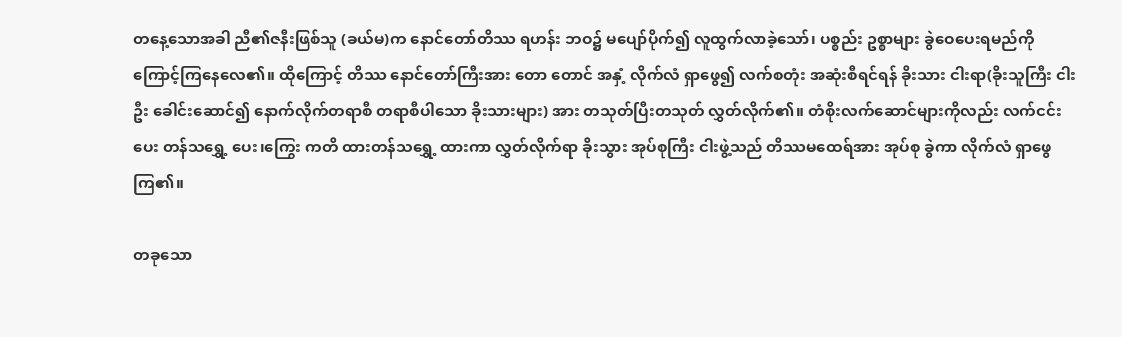တနေ့သောအခါ ညီ၏ဇနီးဖြစ်သူ (ခယ်မ)က နောင်တော်တိဿ ရဟန်း ဘဝ၌ မပျော်ပိုက်၍ လူထွက်လာခဲ့သော်၊ ပစ္စည်း ဥစ္စာများ ခွဲဝေပေးရမည်ကို ကြောင့်ကြနေလေ၏။ ထိုကြောင့် တိဿ နောင်တော်ကြီးအား တော တောင် အနှံ့ လိုက်လံ ရှာဖွေ၍ လက်စတုံး အဆုံးစီရင်ရန် ခိုးသား ငါးရာ(ခိုးသူကြီး ငါးဦး ခေါင်းဆောင်၍ နောက်လိုက်တရာစီ တရာစီပါသော ခိုးသားများ) အား တသုတ်ပြီးတသုတ် လွှတ်လိုက်၏။ တံစိုးလက်ဆောင်များကိုလည်း လက်ငင်းပေး တန်သရွှေ့ ပေး၊ကြွေး ကတိ ထားတန်သရွှေ့ ထားကာ လွှတ်လိုက်ရာ ခိုးသွား အုပ်စုကြီး ငါးဖွဲ့သည် တိဿမထေရ်အား အုပ်စု ခွဲကာ လိုက်လံ ရှာဖွေကြ၏။

တခုသော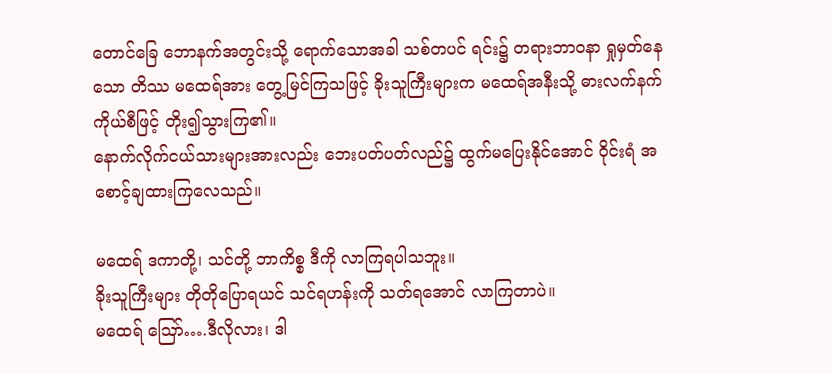တောင်ခြေ ဘောနက်အတွင်းသို့ ရောက်သောအခါ သစ်တပင် ရင်း၌ တရားဘာဝနာ ရှုမှတ်နေသော တိဿ မထေရ်အား တွေ့မြင်ကြသဖြင့် ခိုးသူကြီးများက မထေရ်အနီးသို့ ဓားလက်နက် ကိုယ်စီဖြင့် တိုး၍သွားကြ၏။
နောက်လိုက်ငယ်သားများအားလည်း ဘေးပတ်ပတ်လည်၌ ထွက်မပြေးနိုင်အောင် ဝိုင်းရံ အစောင့်ချထားကြလေသည်။

မထေရ် ဒကာတို့၊ သင်တို့ ဘာကိစ္စ ဒီကို လာကြရပါသဘူး။
ခိုးသူကြီးများ တိုတိုပြောရယင် သင်ရဟန်းကို သတ်ရအောင် လာကြတာပဲ။
မထေရ် ဪ….ဒီလိုလား၊ ဒါ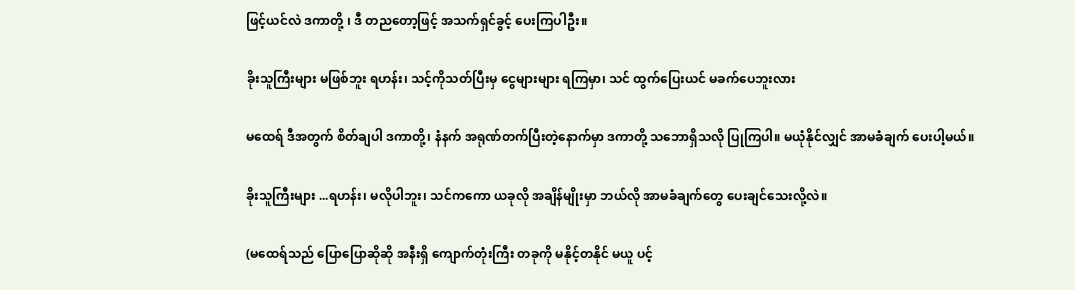ဖြင့်ယင်လဲ ဒကာတို့ ၊ ဒီ တညတော့ဖြင့် အသက်ရှင်ခွင့် ပေးကြပါဦး။

ခိုးသူကြီးများ မဖြစ်ဘူး ရဟန်း၊ သင့်ကိုသတ်ပြီးမှ ငွေများများ ရကြမှာ၊ သင် ထွက်ပြေးယင် မခက်ပေဘူးလား

မထေရ် ဒီအတွက် စိတ်ချပါ ဒကာတို့၊ နံနက် အရုဏ်တက်ပြီးတဲ့နောက်မှာ ဒကာတို့ သဘောရှိသလို ပြုကြပါ။ မယုံနိုင်လျှင် အာမခံချက် ပေးပါ့မယ်။

ခိုးသူကြီးများ ...ရဟန်း၊ မလိုပါဘူး၊ သင်ကကော ယခုလို အချိန်မျိုးမှာ ဘယ်လို အာမခံချက်တွေ ပေးချင်သေးလို့လဲ။

(မထေရ်သည် ပြောပြောဆိုဆို အနီးရှိ ကျောက်တုံးကြီး တခုကို မနိုင့်တနိုင် မယူ ပင့်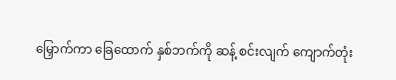မြှောက်ကာ ခြေထောက် နှစ်ဘက်ကို ဆန့် စင်းလျက် ကျောက်တုံး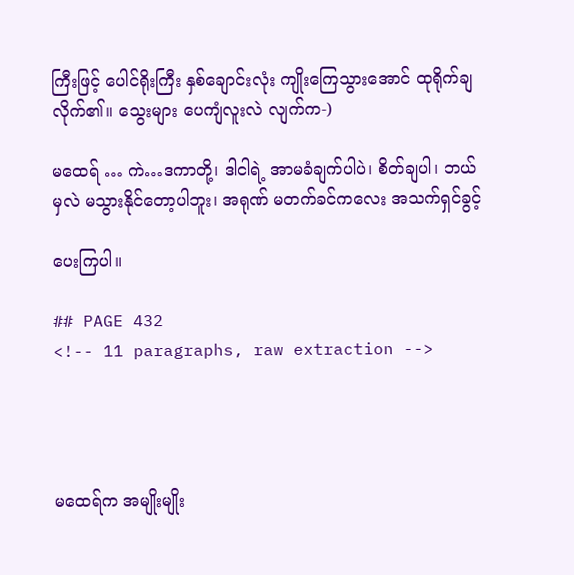ကြီးဖြင့် ပေါင်ရိုးကြီး နှစ်ချောင်းလုံး ကျိုးကြေသွားအောင် ထုရိုက်ချလိုက်၏။ သွေးများ ပေကျံလူးလဲ လျက်က-)

မထေရ် … ကဲ…ဒကာတို့၊ ဒါငါရဲ့ အာမခံချက်ပါပဲ၊ စိတ်ချပါ၊ ဘယ်မှလဲ မသွားနိုင်တော့ပါဘူး၊ အရုဏ် မတက်ခင်ကလေး အသက်ရှင်ခွင့်

ပေးကြပါ။

## PAGE 432
<!-- 11 paragraphs, raw extraction -->




မထေရ်က အမျိုးမျိုး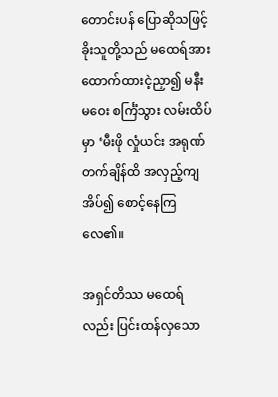တောင်းပန် ပြောဆိုသဖြင့် ခိုးသူတို့သည် မထေရ်အား ထောက်ထားငဲ့ညှာ၍ မနီးမဝေး စင်္ကြံသွား လမ်းထိပ်မှာ ‘မီးဖို လှုံယင်း အရုဏ် တက်ချိန်ထိ အလှည့်ကျ အိပ်၍ စောင့်နေကြလေ၏။

အရှင်တိဿ မထေရ်လည်း ပြင်းထန်လှသော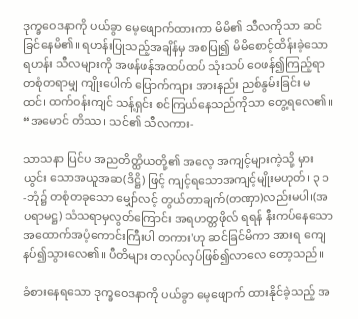ဒုက္ခဝေဒနာကို ပယ်ခွာ မေ့ဖျောက်ထားကာ မိမိ၏ သီလကိုသာ ဆင်ခြင်နေမိ၏။ ရဟန်းပြုသည့်အချိန်မှ အစပြု၍ မိမိစောင့်ထိန်းခဲ့သော ရဟန်း သီလများကို အဖန်ဖန်အထပ်ထပ် သုံးသပ် ဝေဖန်၍ကြည့်ရာ တစုံတရာမျှ ကျိုးပေါက် ပြောက်ကျား အားနည်း ညစ်နွမ်းခြင်း မထင်၊ ထက်ဝန်းကျင် သန့်ရှင်း စင်ကြယ်နေသည်ကိုသာ တွေ့ရလေ၏။
“အမောင် တိဿ၊ သင်၏ သီလကား-

သာသနာ ပြင်ပ အညတိတ္ထိယတို့၏ အလေ့ အကျင့်များကဲ့သို့ မှားယွင်း သောအယူအဆ(ဒိဋ္ဌိ) ဖြင့် ကျင့်ရသောအကျင့်မျိုးမဟုတ်၊ ၃ ၁-ဘုံ၌ တစုံတခုသော မျှော်လင့် တွယ်တာချက်(တဏှာ)လည်းမပါ၊(အပရာမဋ္ဌ) သံသရာမှလွတ်ကြောင်း အရဟတ္တဖိုလ် ရရန် နီးကပ်နေသော အထောက်အပံ့ကောင်းကြီးပါ တကား'ဟု ဆင်ခြင်မိကာ အားရ ကျေနပ်၍သွားလေ၏။ ပီတိများ တလှပ်လှပ်ဖြစ်၍လာလေ တော့သည်။

ခံစားနေရသော ဒုက္ခဝေဒနာကို ပယ်ခွာ မေ့ဖျောက် ထားနိုင်ခဲ့သည့် အ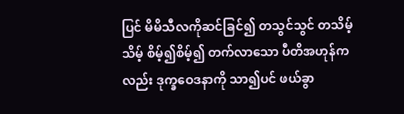ပြင် မိမိသီလကိုဆင်ခြင်၍ တသွင်သွင် တသိမ့်သိမ့် စိမ့်၍စိမ့်၍ တက်လာသော ပီတိအဟုန်ကလည်း ဒုက္ခဝေဒနာကို သာ၍ပင် ဖယ်ခွာ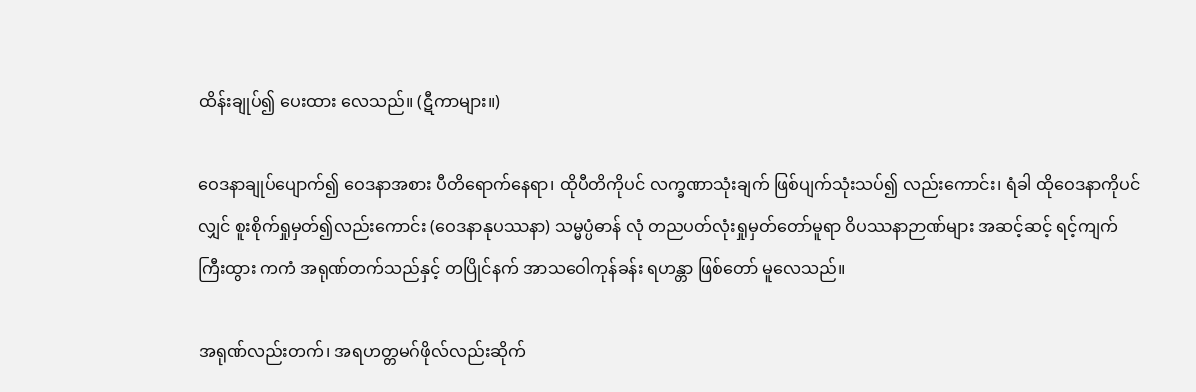ထိန်းချုပ်၍ ပေးထား လေသည်။ (ဋီကာများ။)

ဝေဒနာချုပ်ပျောက်၍ ဝေဒနာအစား ပီတိရောက်နေရာ၊ ထိုပီတိကိုပင် လက္ခဏာသုံးချက် ဖြစ်ပျက်သုံးသပ်၍ လည်းကောင်း၊ ရံခါ ထိုဝေဒနာကိုပင် လျှင် စူးစိုက်ရှုမှတ်၍လည်းကောင်း (ဝေဒနာနုပဿနာ) သမ္မပ္ပံဓာန် လုံ တညပတ်လုံးရှုမှတ်တော်မူရာ ဝိပဿနာဉာဏ်များ အဆင့်ဆင့် ရင့်ကျက်ကြီးထွား ကကံ အရုဏ်တက်သည်နှင့် တပြိုင်နက် အာသဝေါကုန်ခန်း ရဟန္တာ ဖြစ်တော် မူလေသည်။

အရုဏ်လည်းတက်၊ အရဟတ္တမဂ်ဖိုလ်လည်းဆိုက်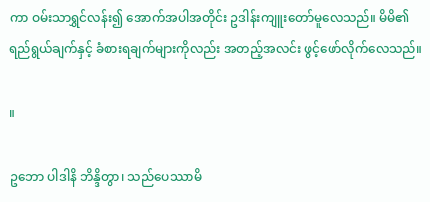ကာ ဝမ်းသာရွှင်လန်း၍ အောက်အပါအတိုင်း ဥဒါန်းကျူးတော်မူလေသည်။ မိမိ၏ ရည်ရွယ်ချက်နှင့် ခံစားရချက်များကိုလည်း အတည့်အလင်း ဖွင့်ဖော်လိုက်လေသည်။

။

ဥဘော ပါဒါနိ ဘိန္ဒိတွာ၊ သည်ပေဿာမိ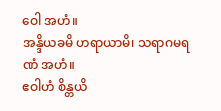ဝေါ အဟံ။
အန္ဒိယခမိ ဟရာယာမိ၊ သရာဂမရဏံ အဟံ။
ဧဝါဟံ စိန္တယိ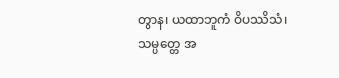တွာန၊ ယထာဘူကံ ဝိပဿိသံ၊
သမ္ပတ္တေ အ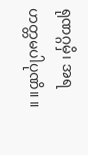ရုဏဂ္ဂမှိ၊ အရဟတ္တမပါပုဏိ။ ။